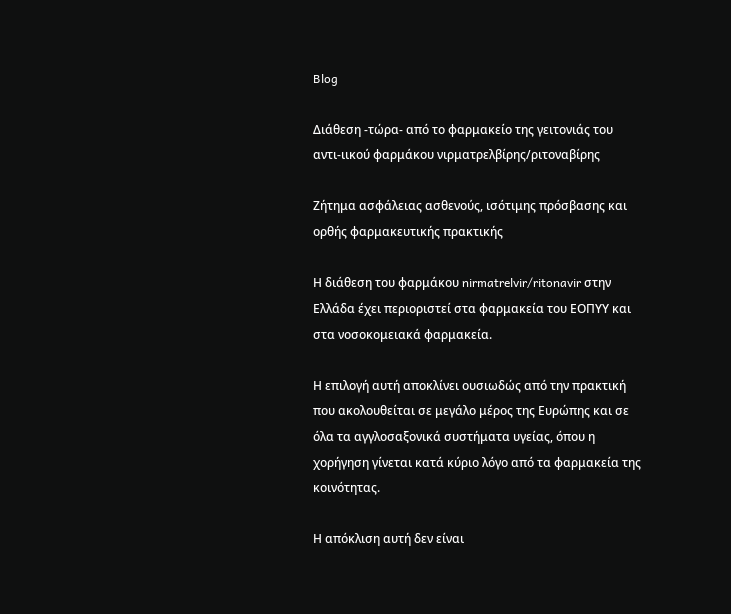Blog

Διάθεση -τώρα- από το φαρμακείο της γειτονιάς του αντι-ιικού φαρμάκου νιρματρελβίρης/ριτοναβίρης

Ζήτημα ασφάλειας ασθενούς, ισότιμης πρόσβασης και ορθής φαρμακευτικής πρακτικής

Η διάθεση του φαρμάκου nirmatrelvir/ritonavir στην Ελλάδα έχει περιοριστεί στα φαρμακεία του ΕΟΠΥΥ και στα νοσοκομειακά φαρμακεία.

Η επιλογή αυτή αποκλίνει ουσιωδώς από την πρακτική που ακολουθείται σε μεγάλο μέρος της Ευρώπης και σε όλα τα αγγλοσαξονικά συστήματα υγείας, όπου η χορήγηση γίνεται κατά κύριο λόγο από τα φαρμακεία της κοινότητας.

Η απόκλιση αυτή δεν είναι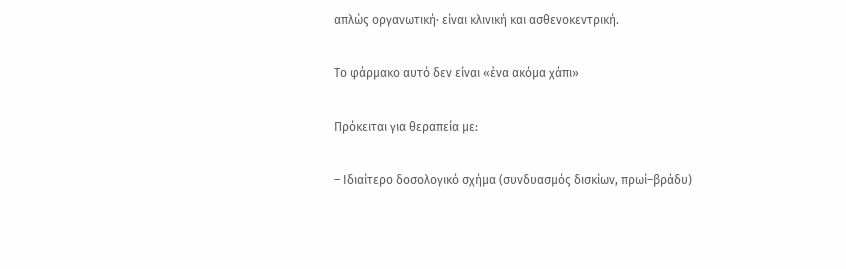απλώς οργανωτική· είναι κλινική και ασθενοκεντρική.

Το φάρμακο αυτό δεν είναι «ένα ακόμα χάπι»

Πρόκειται για θεραπεία με:

– Ιδιαίτερο δοσολογικό σχήμα (συνδυασμός δισκίων, πρωί–βράδυ)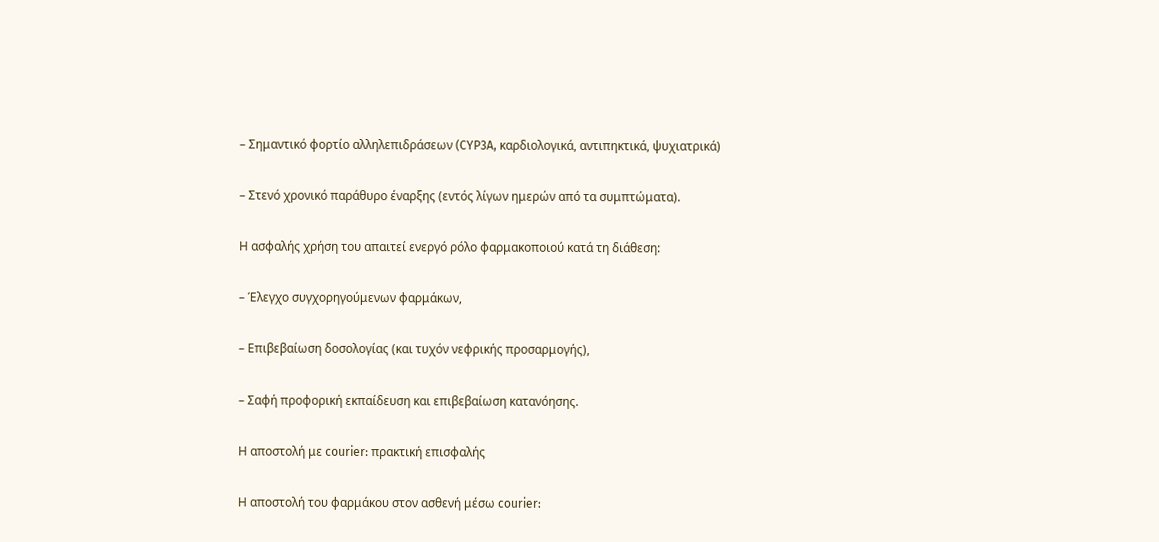– Σημαντικό φορτίο αλληλεπιδράσεων (CYP3A, καρδιολογικά, αντιπηκτικά, ψυχιατρικά)

– Στενό χρονικό παράθυρο έναρξης (εντός λίγων ημερών από τα συμπτώματα).

Η ασφαλής χρήση του απαιτεί ενεργό ρόλο φαρμακοποιού κατά τη διάθεση:

– Έλεγχο συγχορηγούμενων φαρμάκων,

– Επιβεβαίωση δοσολογίας (και τυχόν νεφρικής προσαρμογής),

– Σαφή προφορική εκπαίδευση και επιβεβαίωση κατανόησης.

Η αποστολή με courier: πρακτική επισφαλής

Η αποστολή του φαρμάκου στον ασθενή μέσω courier: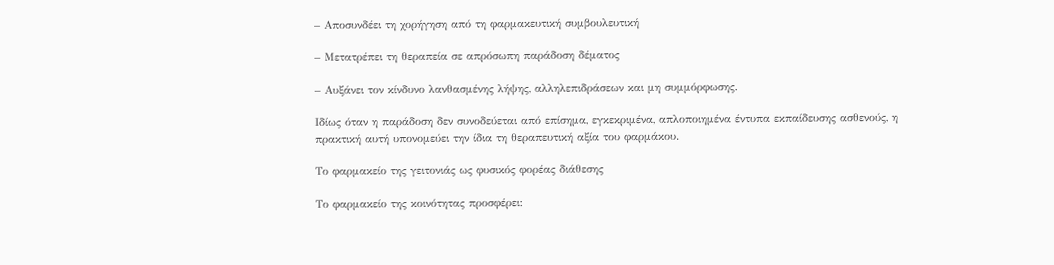– Αποσυνδέει τη χορήγηση από τη φαρμακευτική συμβουλευτική

– Μετατρέπει τη θεραπεία σε απρόσωπη παράδοση δέματος

– Αυξάνει τον κίνδυνο λανθασμένης λήψης, αλληλεπιδράσεων και μη συμμόρφωσης.

Ιδίως όταν η παράδοση δεν συνοδεύεται από επίσημα, εγκεκριμένα, απλοποιημένα έντυπα εκπαίδευσης ασθενούς, η πρακτική αυτή υπονομεύει την ίδια τη θεραπευτική αξία του φαρμάκου.

Το φαρμακείο της γειτονιάς ως φυσικός φορέας διάθεσης

Το φαρμακείο της κοινότητας προσφέρει: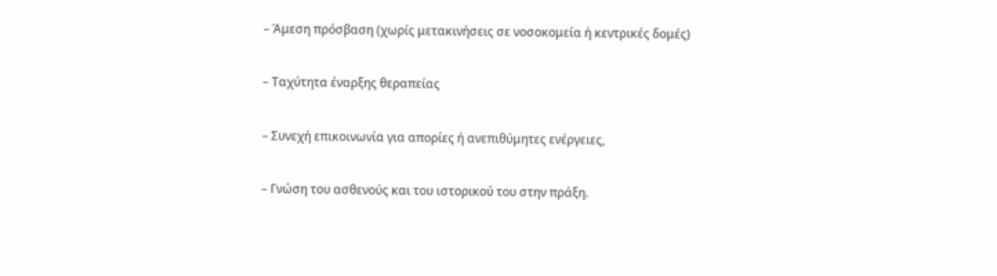– Άμεση πρόσβαση (χωρίς μετακινήσεις σε νοσοκομεία ή κεντρικές δομές)

– Ταχύτητα έναρξης θεραπείας

– Συνεχή επικοινωνία για απορίες ή ανεπιθύμητες ενέργειες,

– Γνώση του ασθενούς και του ιστορικού του στην πράξη.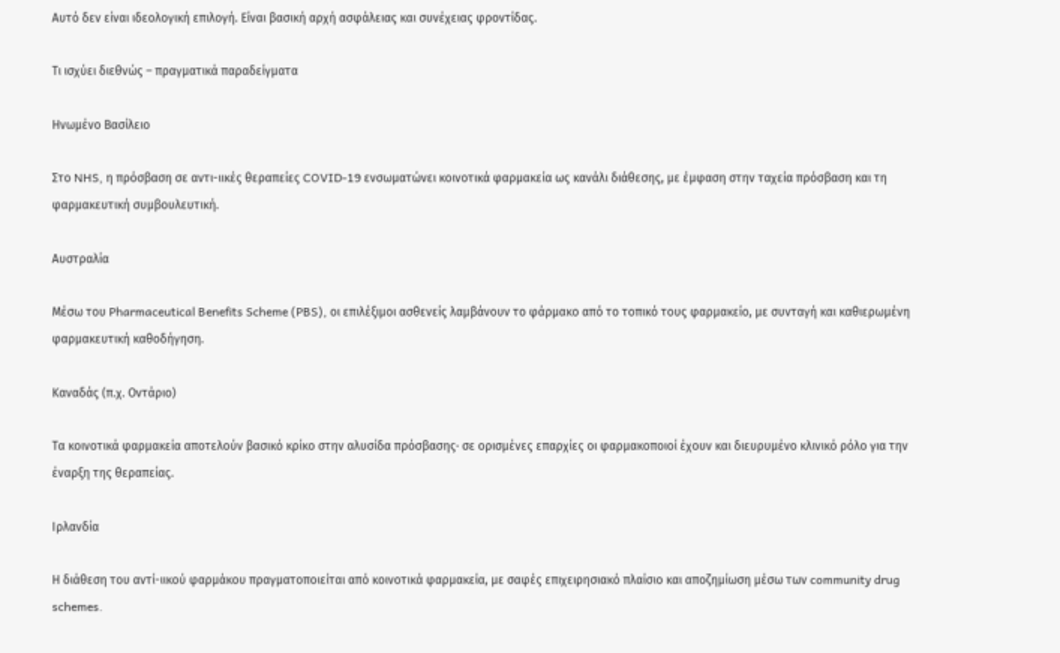Αυτό δεν είναι ιδεολογική επιλογή. Είναι βασική αρχή ασφάλειας και συνέχειας φροντίδας.

Τι ισχύει διεθνώς – πραγματικά παραδείγματα

Ηνωμένο Βασίλειο

Στο NHS, η πρόσβαση σε αντι-ιικές θεραπείες COVID-19 ενσωματώνει κοινοτικά φαρμακεία ως κανάλι διάθεσης, με έμφαση στην ταχεία πρόσβαση και τη φαρμακευτική συμβουλευτική.

Αυστραλία

Μέσω του Pharmaceutical Benefits Scheme (PBS), οι επιλέξιμοι ασθενείς λαμβάνουν το φάρμακο από το τοπικό τους φαρμακείο, με συνταγή και καθιερωμένη φαρμακευτική καθοδήγηση.

Καναδάς (π.χ. Οντάριο)

Τα κοινοτικά φαρμακεία αποτελούν βασικό κρίκο στην αλυσίδα πρόσβασης· σε ορισμένες επαρχίες οι φαρμακοποιοί έχουν και διευρυμένο κλινικό ρόλο για την έναρξη της θεραπείας.

Ιρλανδία

Η διάθεση του αντί-ιικού φαρμάκου πραγματοποιείται από κοινοτικά φαρμακεία, με σαφές επιχειρησιακό πλαίσιο και αποζημίωση μέσω των community drug schemes.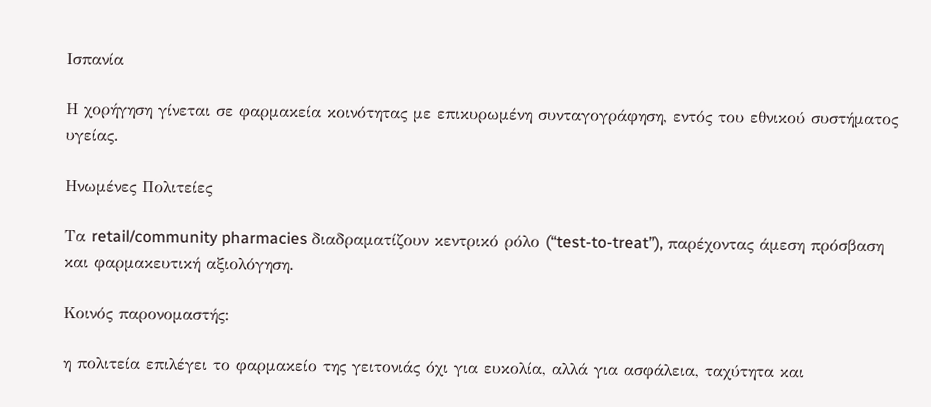Ισπανία

Η χορήγηση γίνεται σε φαρμακεία κοινότητας με επικυρωμένη συνταγογράφηση, εντός του εθνικού συστήματος υγείας.

Ηνωμένες Πολιτείες

Τα retail/community pharmacies διαδραματίζουν κεντρικό ρόλο (“test-to-treat”), παρέχοντας άμεση πρόσβαση και φαρμακευτική αξιολόγηση.

Κοινός παρονομαστής:

η πολιτεία επιλέγει το φαρμακείο της γειτονιάς όχι για ευκολία, αλλά για ασφάλεια, ταχύτητα και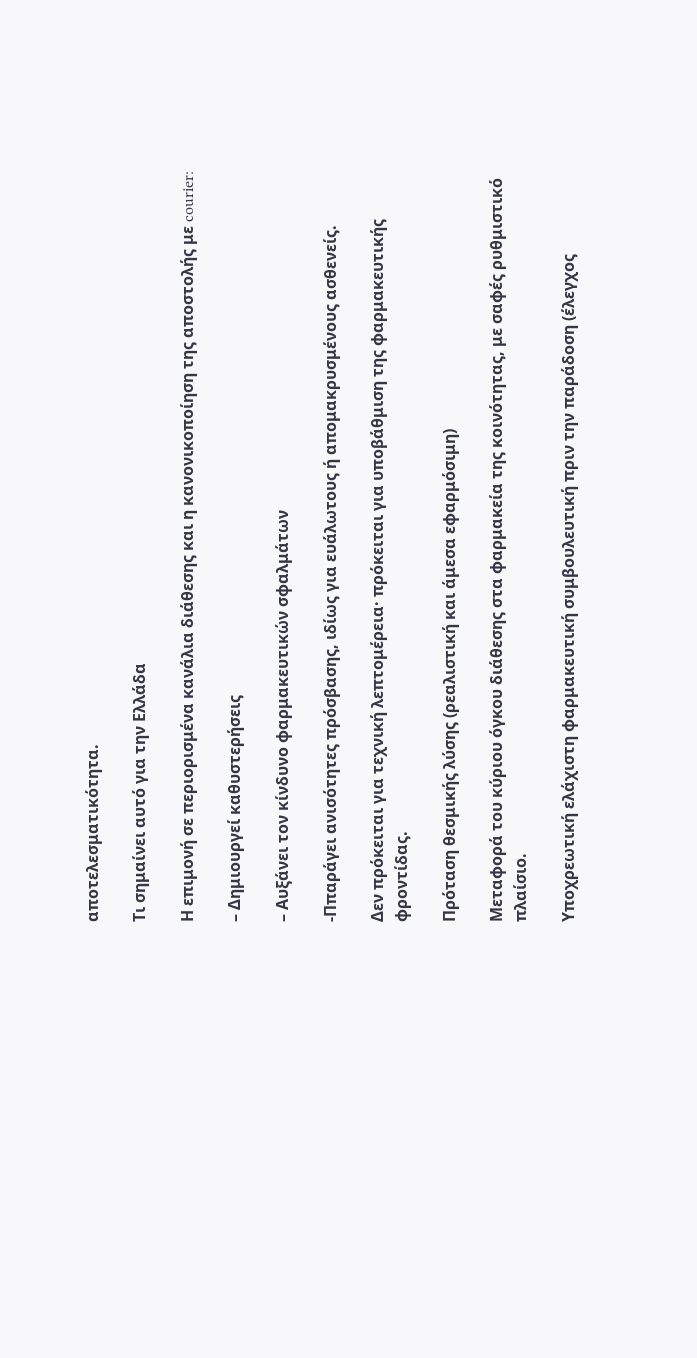αποτελεσματικότητα.

Τι σημαίνει αυτό για την Ελλάδα

Η επιμονή σε περιορισμένα κανάλια διάθεσης και η κανονικοποίηση της αποστολής με courier:

– Δημιουργεί καθυστερήσεις

– Αυξάνει τον κίνδυνο φαρμακευτικών σφαλμάτων

-Ππαράγει ανισότητες πρόσβασης, ιδίως για ευάλωτους ή απομακρυσμένους ασθενείς.

Δεν πρόκειται για τεχνική λεπτομέρεια· πρόκειται για υποβάθμιση της φαρμακευτικής φροντίδας.

Πρόταση θεσμικής λύσης (ρεαλιστική και άμεσα εφαρμόσιμη)

Μεταφορά του κύριου όγκου διάθεσης στα φαρμακεία της κοινότητας, με σαφές ρυθμιστικό πλαίσιο.

Υποχρεωτική ελάχιστη φαρμακευτική συμβουλευτική πριν την παράδοση (έλεγχος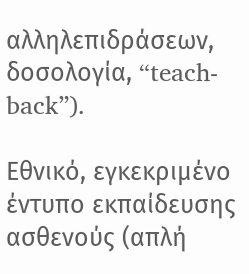αλληλεπιδράσεων, δοσολογία, “teach-back”).

Εθνικό, εγκεκριμένο έντυπο εκπαίδευσης ασθενούς (απλή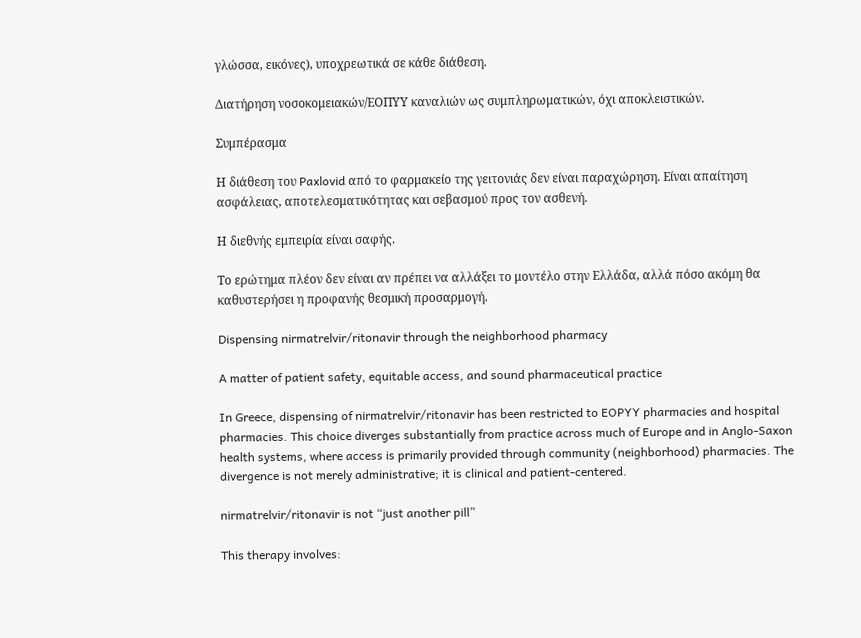γλώσσα, εικόνες), υποχρεωτικά σε κάθε διάθεση.

Διατήρηση νοσοκομειακών/ΕΟΠΥΥ καναλιών ως συμπληρωματικών, όχι αποκλειστικών.

Συμπέρασμα

Η διάθεση του Paxlovid από το φαρμακείο της γειτονιάς δεν είναι παραχώρηση. Είναι απαίτηση ασφάλειας, αποτελεσματικότητας και σεβασμού προς τον ασθενή.

Η διεθνής εμπειρία είναι σαφής.

Το ερώτημα πλέον δεν είναι αν πρέπει να αλλάξει το μοντέλο στην Ελλάδα, αλλά πόσο ακόμη θα καθυστερήσει η προφανής θεσμική προσαρμογή.

Dispensing nirmatrelvir/ritonavir through the neighborhood pharmacy

A matter of patient safety, equitable access, and sound pharmaceutical practice

In Greece, dispensing of nirmatrelvir/ritonavir has been restricted to EOPYY pharmacies and hospital pharmacies. This choice diverges substantially from practice across much of Europe and in Anglo-Saxon health systems, where access is primarily provided through community (neighborhood) pharmacies. The divergence is not merely administrative; it is clinical and patient-centered.

nirmatrelvir/ritonavir is not “just another pill”

This therapy involves: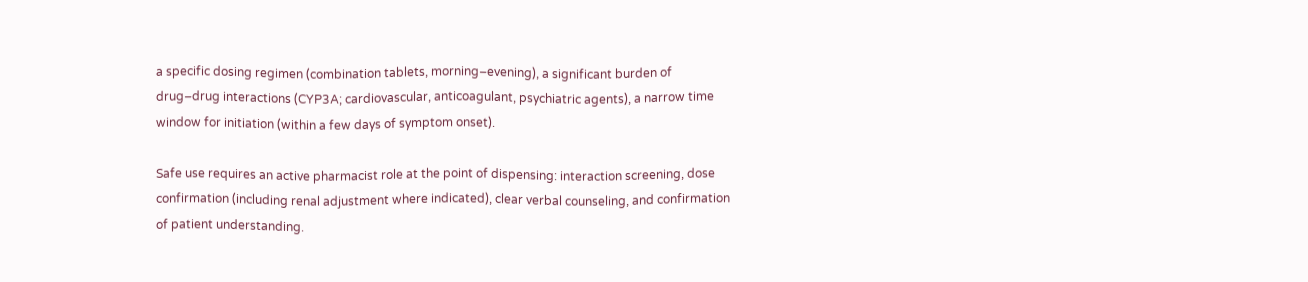a specific dosing regimen (combination tablets, morning–evening), a significant burden of drug–drug interactions (CYP3A; cardiovascular, anticoagulant, psychiatric agents), a narrow time window for initiation (within a few days of symptom onset).

Safe use requires an active pharmacist role at the point of dispensing: interaction screening, dose confirmation (including renal adjustment where indicated), clear verbal counseling, and confirmation of patient understanding.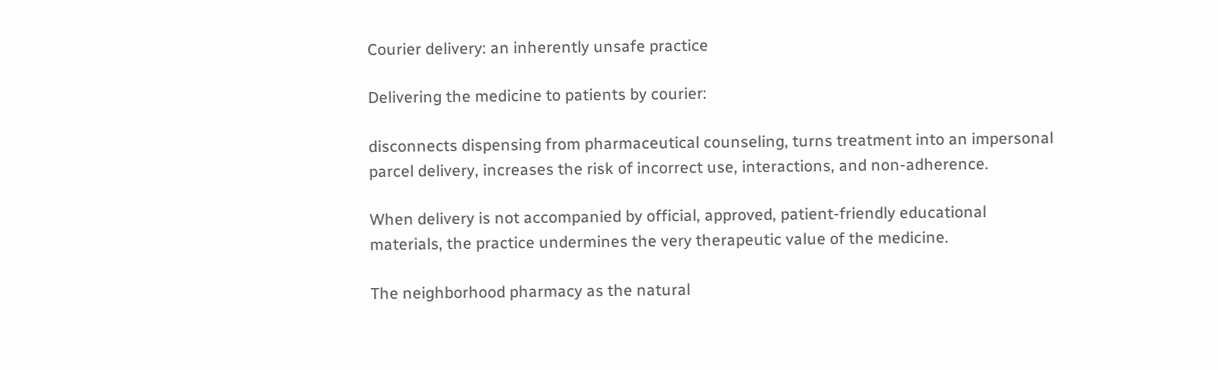Courier delivery: an inherently unsafe practice

Delivering the medicine to patients by courier:

disconnects dispensing from pharmaceutical counseling, turns treatment into an impersonal parcel delivery, increases the risk of incorrect use, interactions, and non-adherence.

When delivery is not accompanied by official, approved, patient-friendly educational materials, the practice undermines the very therapeutic value of the medicine.

The neighborhood pharmacy as the natural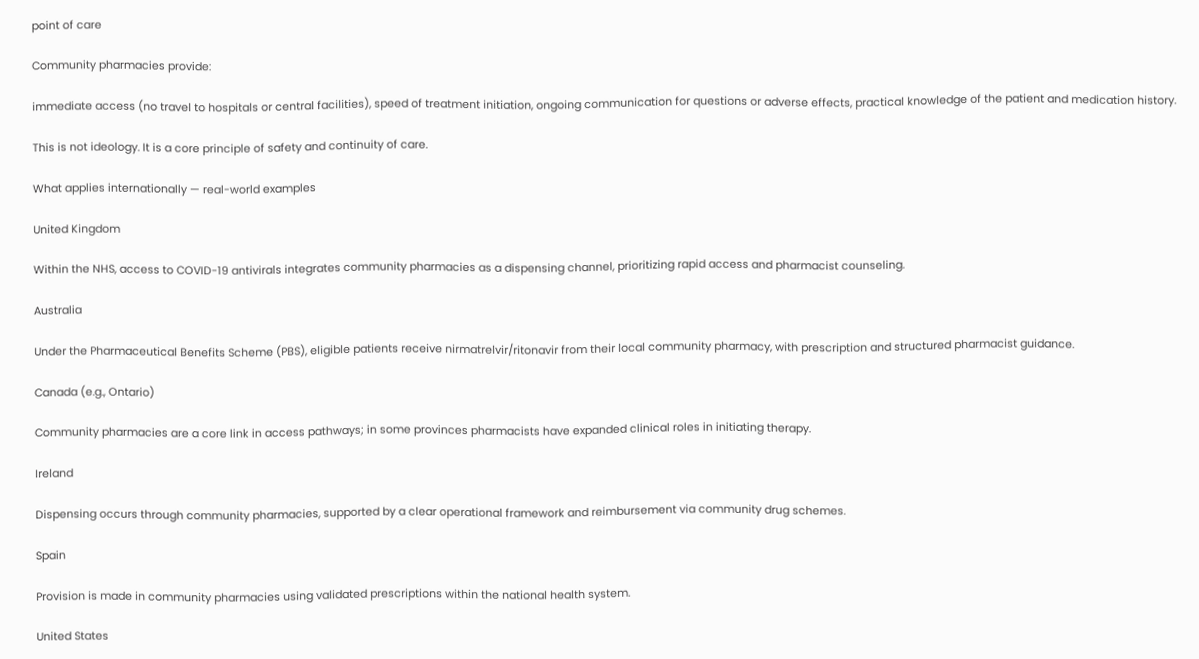point of care

Community pharmacies provide:

immediate access (no travel to hospitals or central facilities), speed of treatment initiation, ongoing communication for questions or adverse effects, practical knowledge of the patient and medication history.

This is not ideology. It is a core principle of safety and continuity of care.

What applies internationally — real-world examples

United Kingdom

Within the NHS, access to COVID-19 antivirals integrates community pharmacies as a dispensing channel, prioritizing rapid access and pharmacist counseling.

Australia

Under the Pharmaceutical Benefits Scheme (PBS), eligible patients receive nirmatrelvir/ritonavir from their local community pharmacy, with prescription and structured pharmacist guidance.

Canada (e.g., Ontario)

Community pharmacies are a core link in access pathways; in some provinces pharmacists have expanded clinical roles in initiating therapy.

Ireland

Dispensing occurs through community pharmacies, supported by a clear operational framework and reimbursement via community drug schemes.

Spain

Provision is made in community pharmacies using validated prescriptions within the national health system.

United States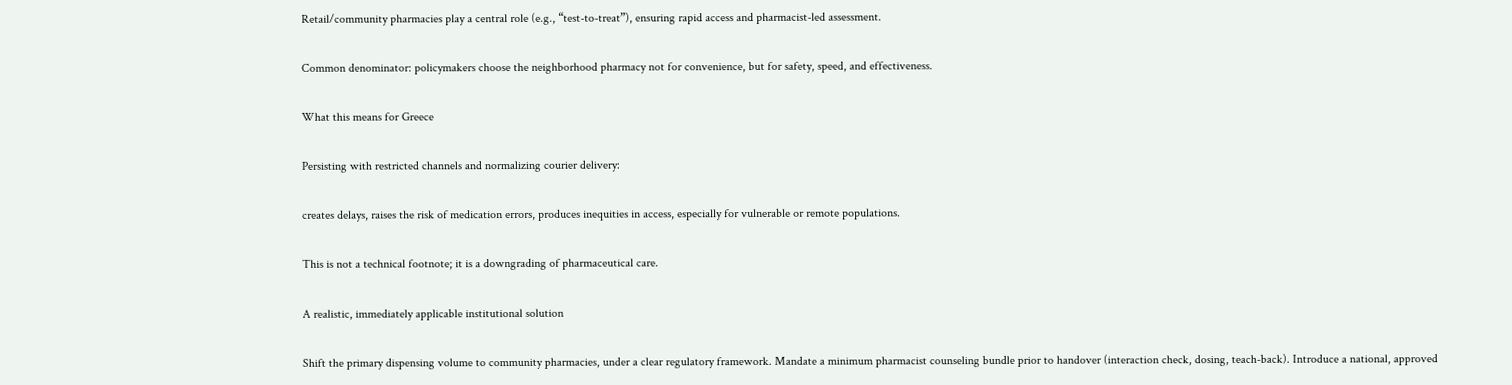Retail/community pharmacies play a central role (e.g., “test-to-treat”), ensuring rapid access and pharmacist-led assessment.

Common denominator: policymakers choose the neighborhood pharmacy not for convenience, but for safety, speed, and effectiveness.

What this means for Greece

Persisting with restricted channels and normalizing courier delivery:

creates delays, raises the risk of medication errors, produces inequities in access, especially for vulnerable or remote populations.

This is not a technical footnote; it is a downgrading of pharmaceutical care.

A realistic, immediately applicable institutional solution

Shift the primary dispensing volume to community pharmacies, under a clear regulatory framework. Mandate a minimum pharmacist counseling bundle prior to handover (interaction check, dosing, teach-back). Introduce a national, approved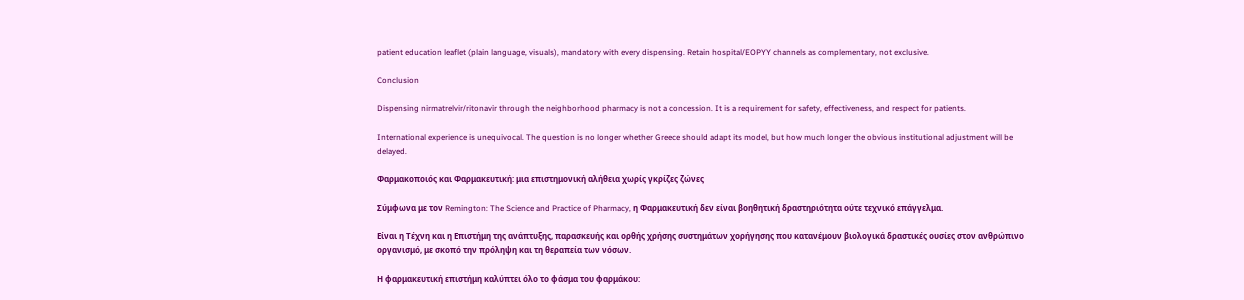patient education leaflet (plain language, visuals), mandatory with every dispensing. Retain hospital/EOPYY channels as complementary, not exclusive.

Conclusion

Dispensing nirmatrelvir/ritonavir through the neighborhood pharmacy is not a concession. It is a requirement for safety, effectiveness, and respect for patients.

International experience is unequivocal. The question is no longer whether Greece should adapt its model, but how much longer the obvious institutional adjustment will be delayed.

Φαρμακοποιός και Φαρμακευτική: μια επιστημονική αλήθεια χωρίς γκρίζες ζώνες

Σύμφωνα με τον Remington: The Science and Practice of Pharmacy, η Φαρμακευτική δεν είναι βοηθητική δραστηριότητα ούτε τεχνικό επάγγελμα.

Είναι η Τέχνη και η Επιστήμη της ανάπτυξης, παρασκευής και ορθής χρήσης συστημάτων χορήγησης που κατανέμουν βιολογικά δραστικές ουσίες στον ανθρώπινο οργανισμό, με σκοπό την πρόληψη και τη θεραπεία των νόσων.

Η φαρμακευτική επιστήμη καλύπτει όλο το φάσμα του φαρμάκου: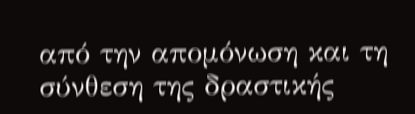από την απομόνωση και τη σύνθεση της δραστικής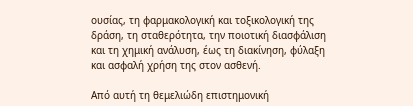ουσίας, τη φαρμακολογική και τοξικολογική της δράση, τη σταθερότητα, την ποιοτική διασφάλιση και τη χημική ανάλυση, έως τη διακίνηση, φύλαξη και ασφαλή χρήση της στον ασθενή.

Από αυτή τη θεμελιώδη επιστημονική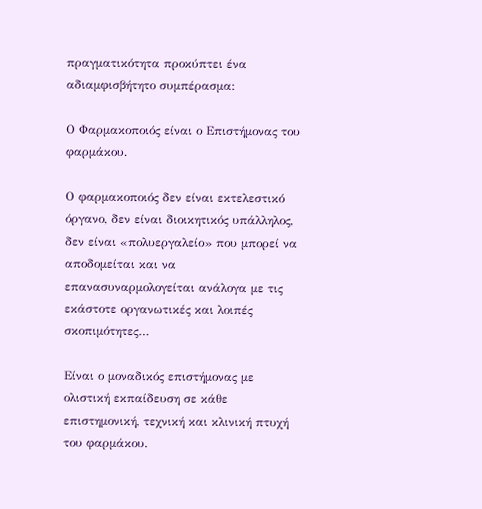πραγματικότητα προκύπτει ένα αδιαμφισβήτητο συμπέρασμα:

Ο Φαρμακοποιός είναι ο Επιστήμονας του φαρμάκου.

Ο φαρμακοποιός δεν είναι εκτελεστικό όργανο, δεν είναι διοικητικός υπάλληλος, δεν είναι «πολυεργαλείο» που μπορεί να αποδομείται και να επανασυναρμολογείται ανάλογα με τις εκάστοτε οργανωτικές και λοιπές σκοπιμότητες…

Είναι ο μοναδικός επιστήμονας με ολιστική εκπαίδευση σε κάθε επιστημονική, τεχνική και κλινική πτυχή του φαρμάκου.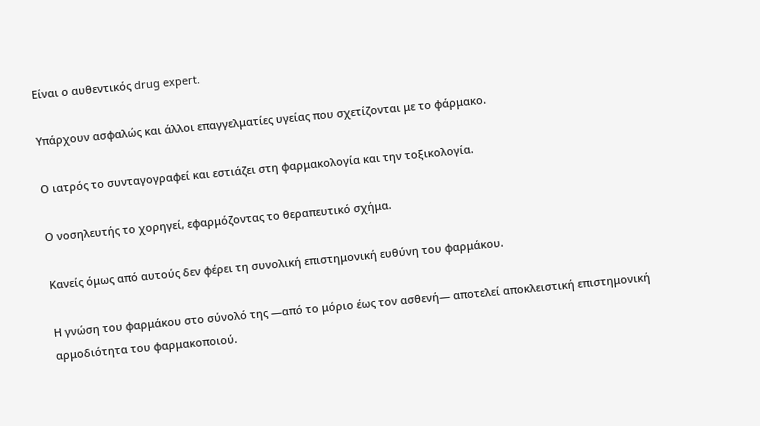Είναι ο αυθεντικός drug expert.

Υπάρχουν ασφαλώς και άλλοι επαγγελματίες υγείας που σχετίζονται με το φάρμακο.

Ο ιατρός το συνταγογραφεί και εστιάζει στη φαρμακολογία και την τοξικολογία.

Ο νοσηλευτής το χορηγεί, εφαρμόζοντας το θεραπευτικό σχήμα.

Κανείς όμως από αυτούς δεν φέρει τη συνολική επιστημονική ευθύνη του φαρμάκου.

Η γνώση του φαρμάκου στο σύνολό της —από το μόριο έως τον ασθενή— αποτελεί αποκλειστική επιστημονική αρμοδιότητα του φαρμακοποιού.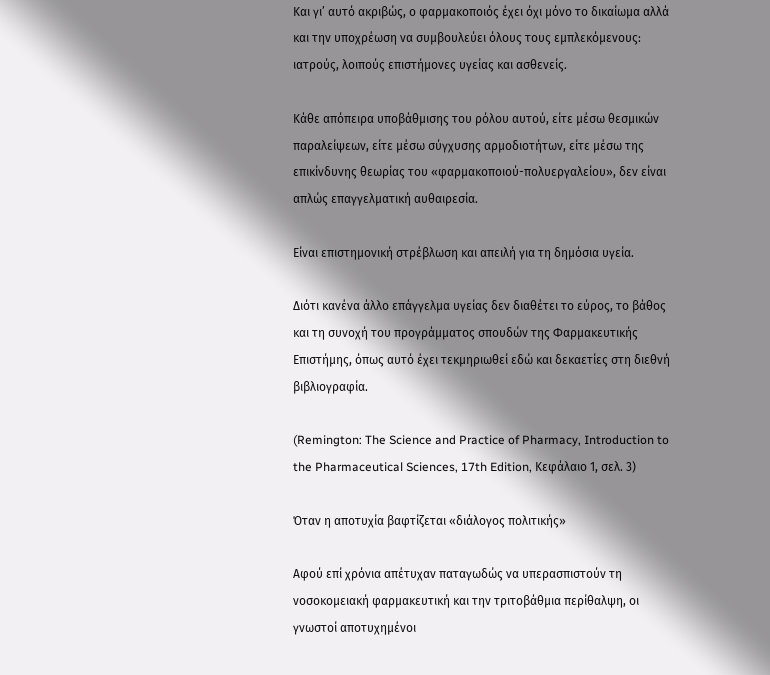Και γι’ αυτό ακριβώς, ο φαρμακοποιός έχει όχι μόνο το δικαίωμα αλλά και την υποχρέωση να συμβουλεύει όλους τους εμπλεκόμενους: ιατρούς, λοιπούς επιστήμονες υγείας και ασθενείς.

Κάθε απόπειρα υποβάθμισης του ρόλου αυτού, είτε μέσω θεσμικών παραλείψεων, είτε μέσω σύγχυσης αρμοδιοτήτων, είτε μέσω της επικίνδυνης θεωρίας του «φαρμακοποιού-πολυεργαλείου», δεν είναι απλώς επαγγελματική αυθαιρεσία.

Είναι επιστημονική στρέβλωση και απειλή για τη δημόσια υγεία.

Διότι κανένα άλλο επάγγελμα υγείας δεν διαθέτει το εύρος, το βάθος και τη συνοχή του προγράμματος σπουδών της Φαρμακευτικής Επιστήμης, όπως αυτό έχει τεκμηριωθεί εδώ και δεκαετίες στη διεθνή βιβλιογραφία.

(Remington: The Science and Practice of Pharmacy, Introduction to the Pharmaceutical Sciences, 17th Edition, Κεφάλαιο 1, σελ. 3)

Όταν η αποτυχία βαφτίζεται «διάλογος πολιτικής»

Αφού επί χρόνια απέτυχαν παταγωδώς να υπερασπιστούν τη νοσοκομειακή φαρμακευτική και την τριτοβάθμια περίθαλψη, οι γνωστοί αποτυχημένοι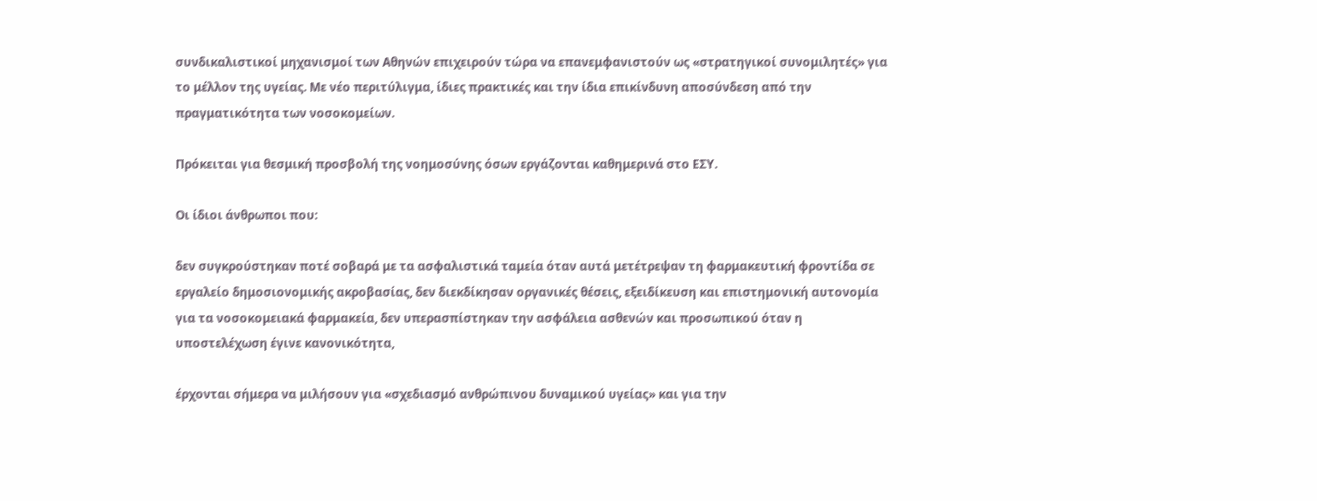συνδικαλιστικοί μηχανισμοί των Αθηνών επιχειρούν τώρα να επανεμφανιστούν ως «στρατηγικοί συνομιλητές» για το μέλλον της υγείας. Με νέο περιτύλιγμα, ίδιες πρακτικές και την ίδια επικίνδυνη αποσύνδεση από την πραγματικότητα των νοσοκομείων.

Πρόκειται για θεσμική προσβολή της νοημοσύνης όσων εργάζονται καθημερινά στο ΕΣΥ.

Οι ίδιοι άνθρωποι που:

δεν συγκρούστηκαν ποτέ σοβαρά με τα ασφαλιστικά ταμεία όταν αυτά μετέτρεψαν τη φαρμακευτική φροντίδα σε εργαλείο δημοσιονομικής ακροβασίας, δεν διεκδίκησαν οργανικές θέσεις, εξειδίκευση και επιστημονική αυτονομία για τα νοσοκομειακά φαρμακεία, δεν υπερασπίστηκαν την ασφάλεια ασθενών και προσωπικού όταν η υποστελέχωση έγινε κανονικότητα,

έρχονται σήμερα να μιλήσουν για «σχεδιασμό ανθρώπινου δυναμικού υγείας» και για την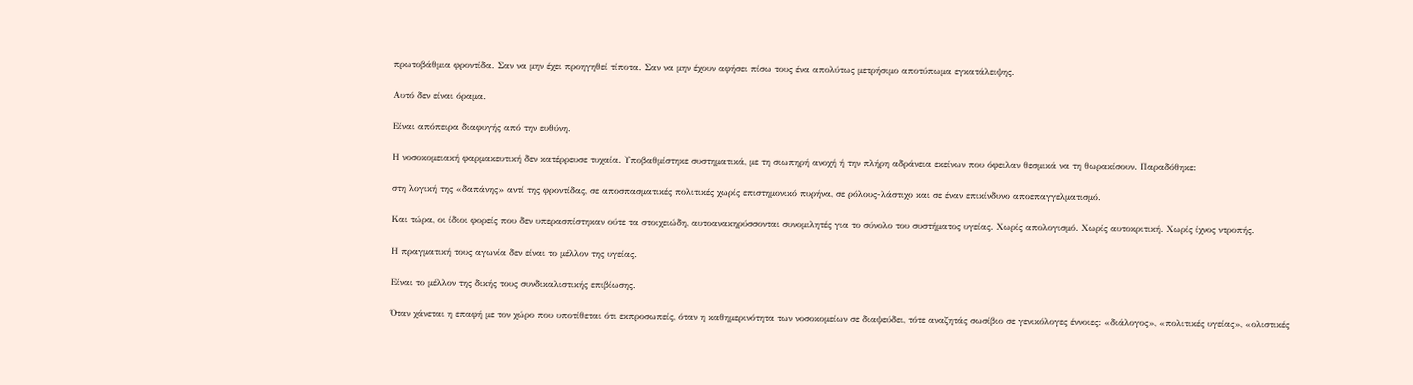πρωτοβάθμια φροντίδα. Σαν να μην έχει προηγηθεί τίποτα. Σαν να μην έχουν αφήσει πίσω τους ένα απολύτως μετρήσιμο αποτύπωμα εγκατάλειψης.

Αυτό δεν είναι όραμα.

Είναι απόπειρα διαφυγής από την ευθύνη.

Η νοσοκομειακή φαρμακευτική δεν κατέρρευσε τυχαία. Υποβαθμίστηκε συστηματικά, με τη σιωπηρή ανοχή ή την πλήρη αδράνεια εκείνων που όφειλαν θεσμικά να τη θωρακίσουν. Παραδόθηκε:

στη λογική της «δαπάνης» αντί της φροντίδας, σε αποσπασματικές πολιτικές χωρίς επιστημονικό πυρήνα, σε ρόλους-λάστιχο και σε έναν επικίνδυνο αποεπαγγελματισμό.

Και τώρα, οι ίδιοι φορείς που δεν υπερασπίστηκαν ούτε τα στοιχειώδη, αυτοανακηρύσσονται συνομιλητές για το σύνολο του συστήματος υγείας. Χωρίς απολογισμό. Χωρίς αυτοκριτική. Χωρίς ίχνος ντροπής.

Η πραγματική τους αγωνία δεν είναι το μέλλον της υγείας.

Είναι το μέλλον της δικής τους συνδικαλιστικής επιβίωσης.

Όταν χάνεται η επαφή με τον χώρο που υποτίθεται ότι εκπροσωπείς, όταν η καθημερινότητα των νοσοκομείων σε διαψεύδει, τότε αναζητάς σωσίβιο σε γενικόλογες έννοιες: «διάλογος», «πολιτικές υγείας», «ολιστικές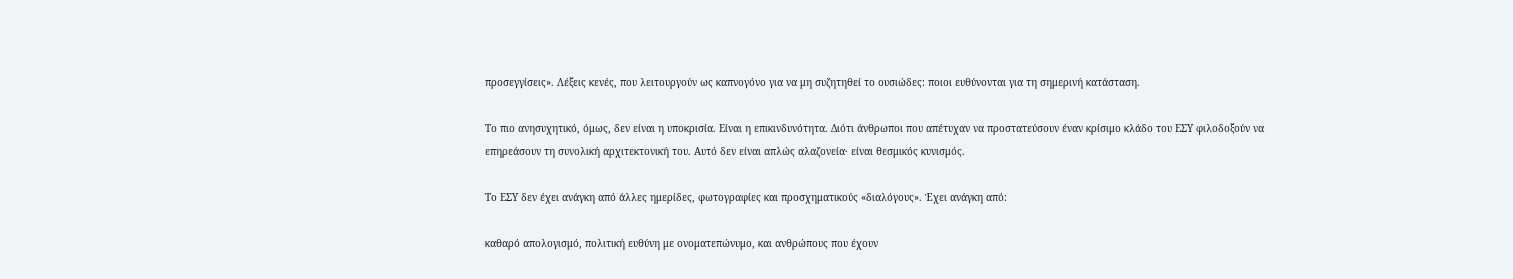προσεγγίσεις». Λέξεις κενές, που λειτουργούν ως καπνογόνο για να μη συζητηθεί το ουσιώδες: ποιοι ευθύνονται για τη σημερινή κατάσταση.

Το πιο ανησυχητικό, όμως, δεν είναι η υποκρισία. Είναι η επικινδυνότητα. Διότι άνθρωποι που απέτυχαν να προστατεύσουν έναν κρίσιμο κλάδο του ΕΣΥ φιλοδοξούν να επηρεάσουν τη συνολική αρχιτεκτονική του. Αυτό δεν είναι απλώς αλαζονεία· είναι θεσμικός κυνισμός.

Το ΕΣΥ δεν έχει ανάγκη από άλλες ημερίδες, φωτογραφίες και προσχηματικούς «διαλόγους». Έχει ανάγκη από:

καθαρό απολογισμό, πολιτική ευθύνη με ονοματεπώνυμο, και ανθρώπους που έχουν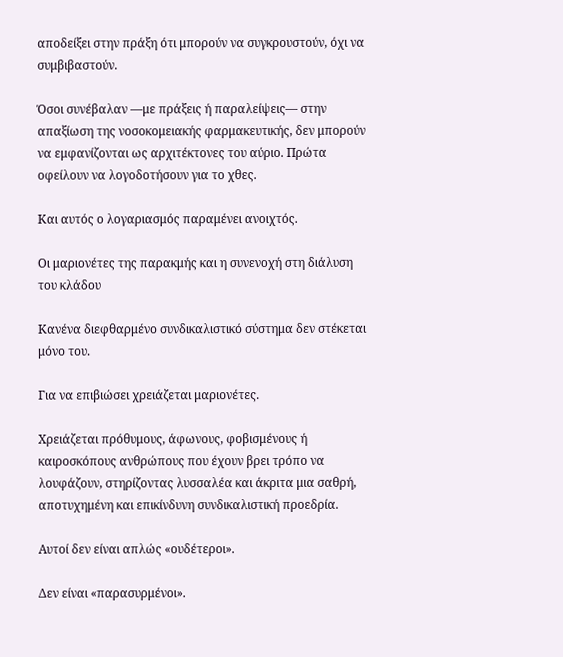αποδείξει στην πράξη ότι μπορούν να συγκρουστούν, όχι να συμβιβαστούν.

Όσοι συνέβαλαν —με πράξεις ή παραλείψεις— στην απαξίωση της νοσοκομειακής φαρμακευτικής, δεν μπορούν να εμφανίζονται ως αρχιτέκτονες του αύριο. Πρώτα οφείλουν να λογοδοτήσουν για το χθες.

Και αυτός ο λογαριασμός παραμένει ανοιχτός.

Οι μαριονέτες της παρακμής και η συνενοχή στη διάλυση του κλάδου

Κανένα διεφθαρμένο συνδικαλιστικό σύστημα δεν στέκεται μόνο του.

Για να επιβιώσει χρειάζεται μαριονέτες.

Χρειάζεται πρόθυμους, άφωνους, φοβισμένους ή καιροσκόπους ανθρώπους που έχουν βρει τρόπο να λουφάζουν, στηρίζοντας λυσσαλέα και άκριτα μια σαθρή, αποτυχημένη και επικίνδυνη συνδικαλιστική προεδρία.

Αυτοί δεν είναι απλώς «ουδέτεροι».

Δεν είναι «παρασυρμένοι».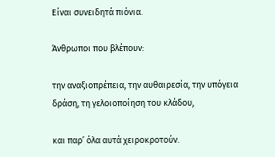Είναι συνειδητά πιόνια.

Άνθρωποι που βλέπουν:

την αναξιοπρέπεια, την αυθαιρεσία, την υπόγεια δράση, τη γελοιοποίηση του κλάδου,

και παρ’ όλα αυτά χειροκροτούν.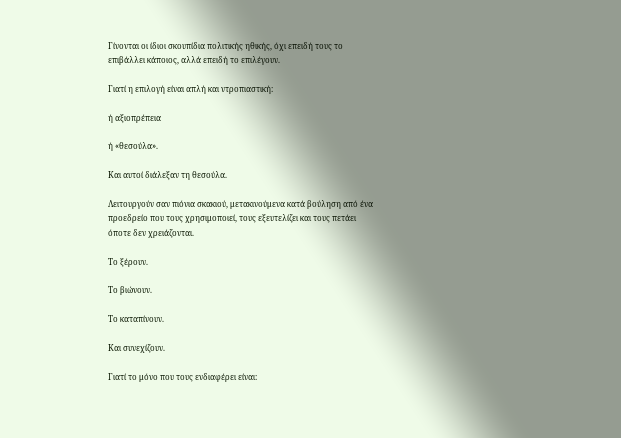Γίνονται οι ίδιοι σκουπίδια πολιτικής ηθικής, όχι επειδή τους το επιβάλλει κάποιος, αλλά επειδή το επιλέγουν.

Γιατί η επιλογή είναι απλή και ντροπιαστική:

ή αξιοπρέπεια

ή «θεσούλα».

Και αυτοί διάλεξαν τη θεσούλα.

Λειτουργούν σαν πιόνια σκακιού, μετακινούμενα κατά βούληση από ένα προεδρείο που τους χρησιμοποιεί, τους εξευτελίζει και τους πετάει όποτε δεν χρειάζονται.

Το ξέρουν.

Το βιώνουν.

Το καταπίνουν.

Και συνεχίζουν.

Γιατί το μόνο που τους ενδιαφέρει είναι: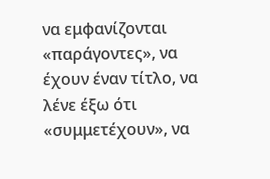να εμφανίζονται «παράγοντες», να έχουν έναν τίτλο, να λένε έξω ότι «συμμετέχουν», να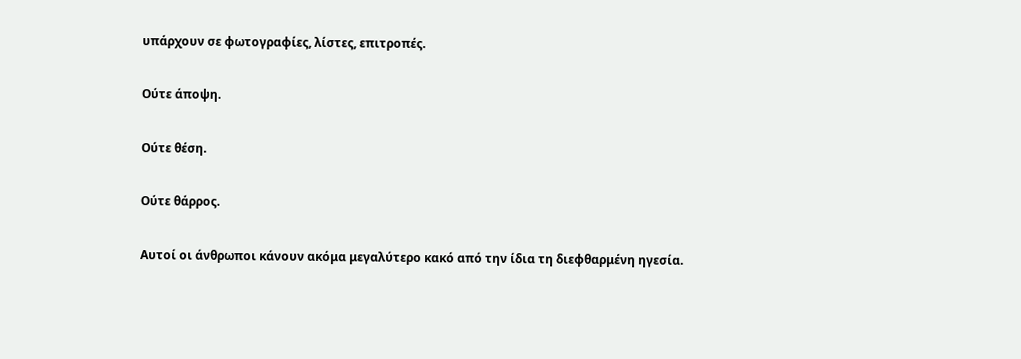υπάρχουν σε φωτογραφίες, λίστες, επιτροπές.

Ούτε άποψη.

Ούτε θέση.

Ούτε θάρρος.

Αυτοί οι άνθρωποι κάνουν ακόμα μεγαλύτερο κακό από την ίδια τη διεφθαρμένη ηγεσία.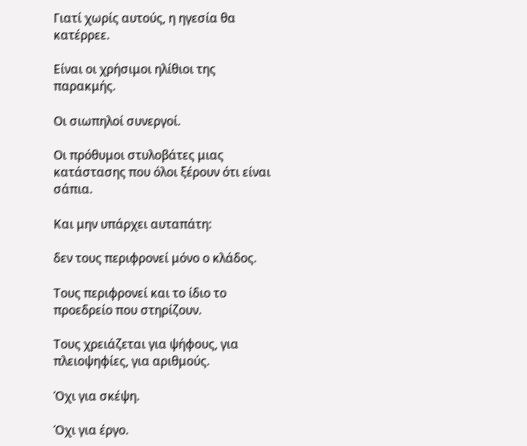Γιατί χωρίς αυτούς, η ηγεσία θα κατέρρεε.

Είναι οι χρήσιμοι ηλίθιοι της παρακμής.

Οι σιωπηλοί συνεργοί.

Οι πρόθυμοι στυλοβάτες μιας κατάστασης που όλοι ξέρουν ότι είναι σάπια.

Και μην υπάρχει αυταπάτη:

δεν τους περιφρονεί μόνο ο κλάδος.

Τους περιφρονεί και το ίδιο το προεδρείο που στηρίζουν.

Τους χρειάζεται για ψήφους, για πλειοψηφίες, για αριθμούς.

Όχι για σκέψη.

Όχι για έργο.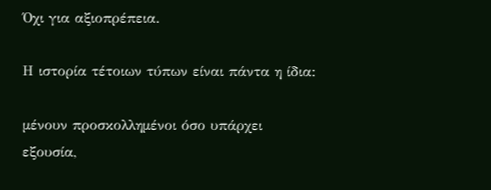Όχι για αξιοπρέπεια.

Η ιστορία τέτοιων τύπων είναι πάντα η ίδια:

μένουν προσκολλημένοι όσο υπάρχει εξουσία,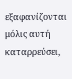εξαφανίζονται μόλις αυτή καταρρεύσει,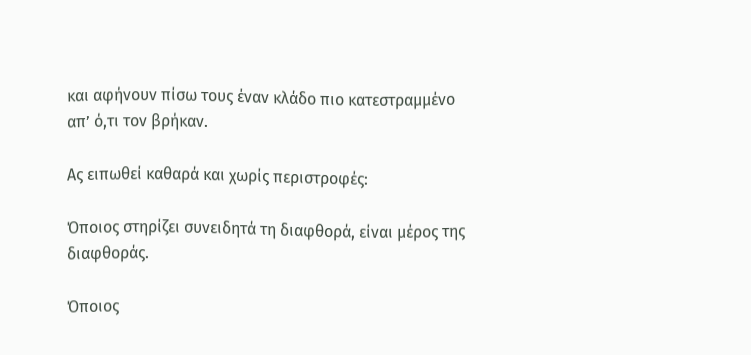και αφήνουν πίσω τους έναν κλάδο πιο κατεστραμμένο απ’ ό,τι τον βρήκαν.

Ας ειπωθεί καθαρά και χωρίς περιστροφές:

Όποιος στηρίζει συνειδητά τη διαφθορά, είναι μέρος της διαφθοράς.

Όποιος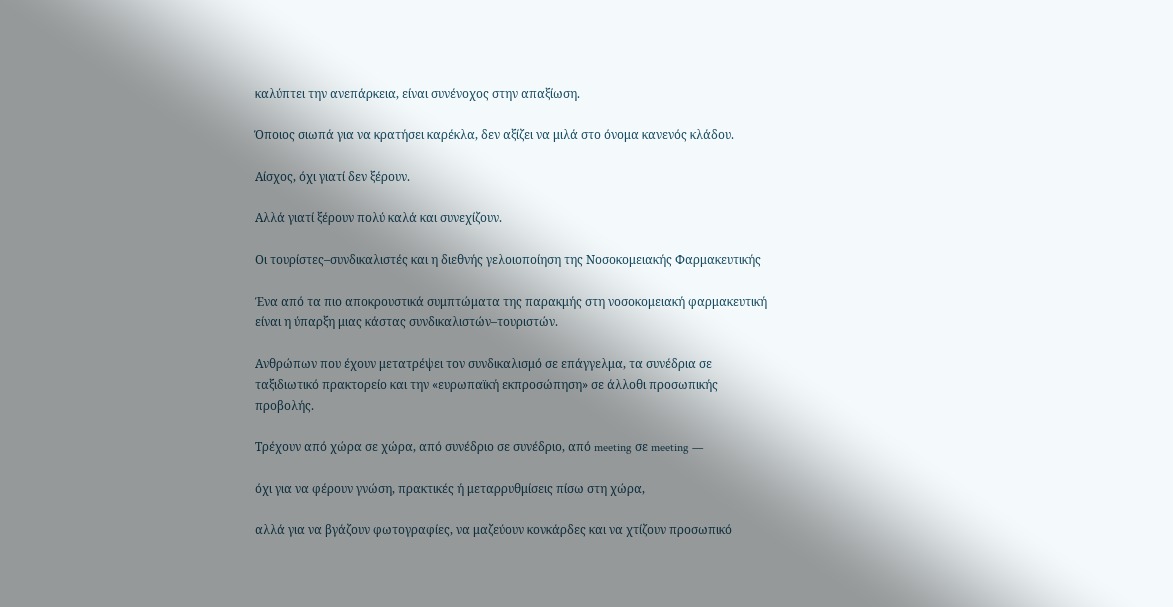καλύπτει την ανεπάρκεια, είναι συνένοχος στην απαξίωση.

Όποιος σιωπά για να κρατήσει καρέκλα, δεν αξίζει να μιλά στο όνομα κανενός κλάδου.

Αίσχος, όχι γιατί δεν ξέρουν.

Αλλά γιατί ξέρουν πολύ καλά και συνεχίζουν.

Οι τουρίστες–συνδικαλιστές και η διεθνής γελοιοποίηση της Νοσοκομειακής Φαρμακευτικής

Ένα από τα πιο αποκρουστικά συμπτώματα της παρακμής στη νοσοκομειακή φαρμακευτική είναι η ύπαρξη μιας κάστας συνδικαλιστών–τουριστών.

Ανθρώπων που έχουν μετατρέψει τον συνδικαλισμό σε επάγγελμα, τα συνέδρια σε ταξιδιωτικό πρακτορείο και την «ευρωπαϊκή εκπροσώπηση» σε άλλοθι προσωπικής προβολής.

Τρέχουν από χώρα σε χώρα, από συνέδριο σε συνέδριο, από meeting σε meeting —

όχι για να φέρουν γνώση, πρακτικές ή μεταρρυθμίσεις πίσω στη χώρα,

αλλά για να βγάζουν φωτογραφίες, να μαζεύουν κονκάρδες και να χτίζουν προσωπικό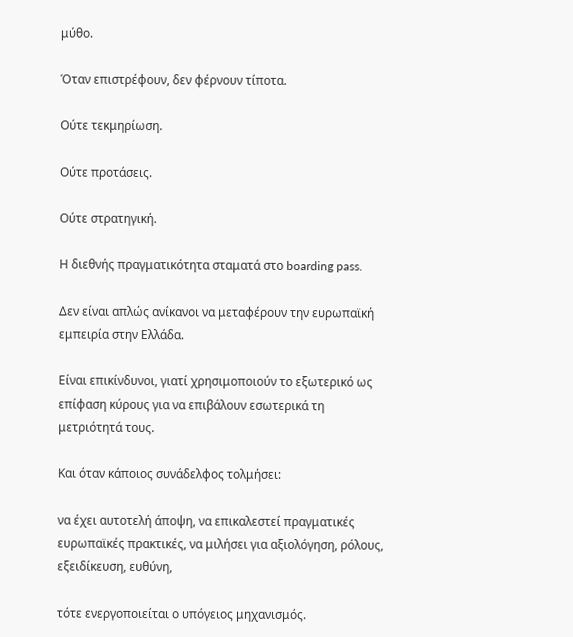μύθο.

Όταν επιστρέφουν, δεν φέρνουν τίποτα.

Ούτε τεκμηρίωση.

Ούτε προτάσεις.

Ούτε στρατηγική.

Η διεθνής πραγματικότητα σταματά στο boarding pass.

Δεν είναι απλώς ανίκανοι να μεταφέρουν την ευρωπαϊκή εμπειρία στην Ελλάδα.

Είναι επικίνδυνοι, γιατί χρησιμοποιούν το εξωτερικό ως επίφαση κύρους για να επιβάλουν εσωτερικά τη μετριότητά τους.

Και όταν κάποιος συνάδελφος τολμήσει:

να έχει αυτοτελή άποψη, να επικαλεστεί πραγματικές ευρωπαϊκές πρακτικές, να μιλήσει για αξιολόγηση, ρόλους, εξειδίκευση, ευθύνη,

τότε ενεργοποιείται ο υπόγειος μηχανισμός.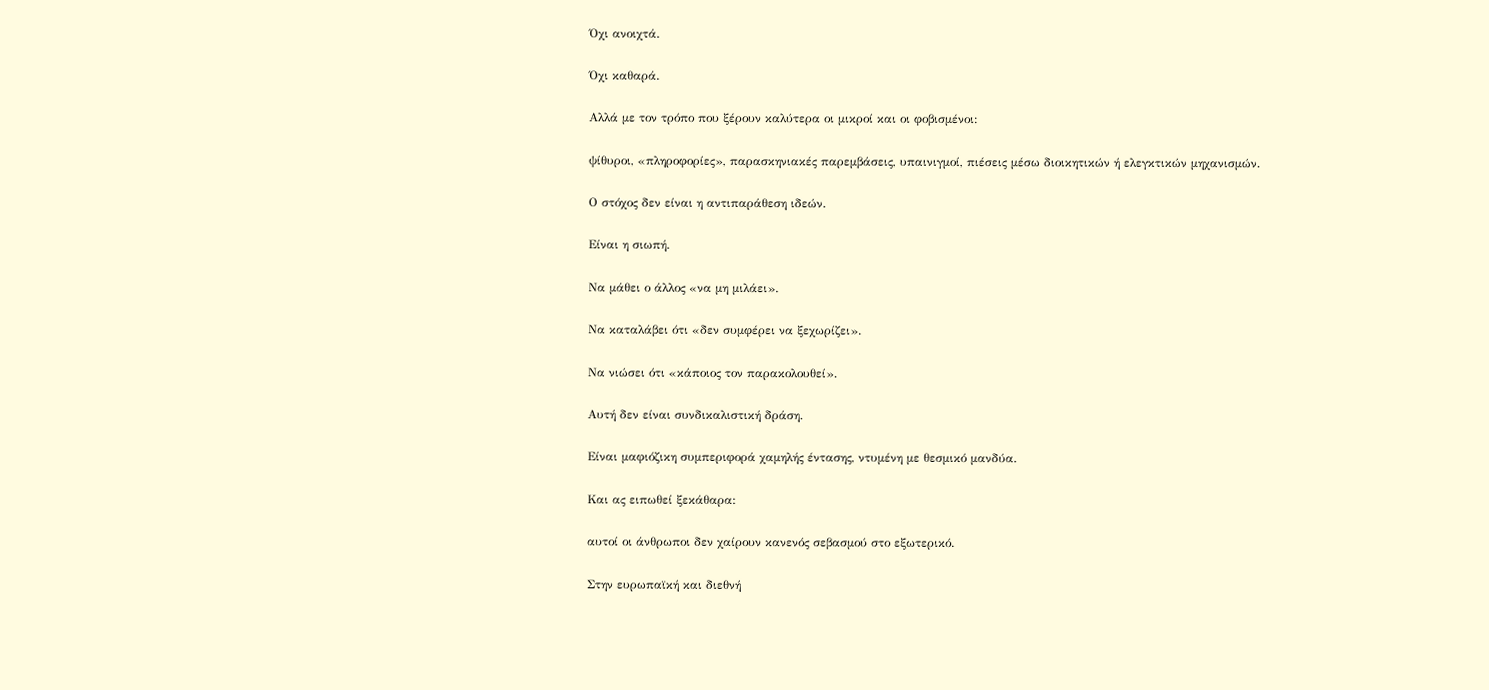Όχι ανοιχτά.

Όχι καθαρά.

Αλλά με τον τρόπο που ξέρουν καλύτερα οι μικροί και οι φοβισμένοι:

ψίθυροι, «πληροφορίες», παρασκηνιακές παρεμβάσεις, υπαινιγμοί, πιέσεις μέσω διοικητικών ή ελεγκτικών μηχανισμών.

Ο στόχος δεν είναι η αντιπαράθεση ιδεών.

Είναι η σιωπή.

Να μάθει ο άλλος «να μη μιλάει».

Να καταλάβει ότι «δεν συμφέρει να ξεχωρίζει».

Να νιώσει ότι «κάποιος τον παρακολουθεί».

Αυτή δεν είναι συνδικαλιστική δράση.

Είναι μαφιόζικη συμπεριφορά χαμηλής έντασης, ντυμένη με θεσμικό μανδύα.

Και ας ειπωθεί ξεκάθαρα:

αυτοί οι άνθρωποι δεν χαίρουν κανενός σεβασμού στο εξωτερικό.

Στην ευρωπαϊκή και διεθνή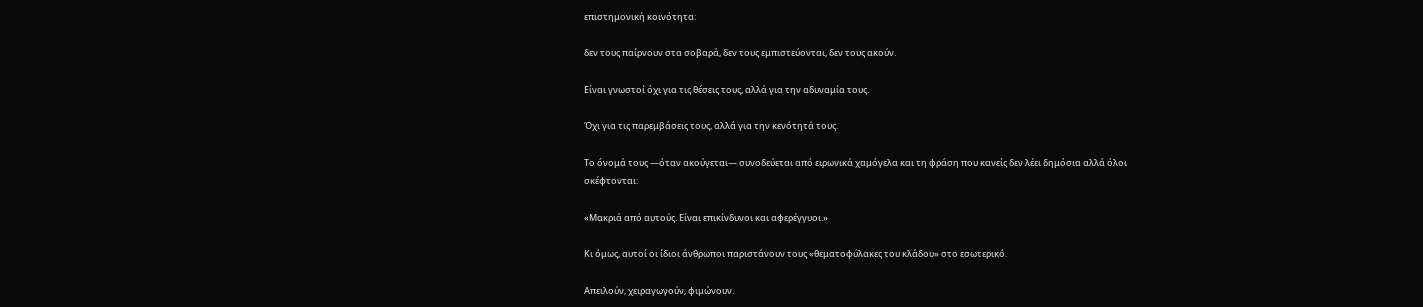επιστημονική κοινότητα:

δεν τους παίρνουν στα σοβαρά, δεν τους εμπιστεύονται, δεν τους ακούν.

Είναι γνωστοί όχι για τις θέσεις τους, αλλά για την αδυναμία τους.

Όχι για τις παρεμβάσεις τους, αλλά για την κενότητά τους.

Το όνομά τους —όταν ακούγεται— συνοδεύεται από ειρωνικά χαμόγελα και τη φράση που κανείς δεν λέει δημόσια αλλά όλοι σκέφτονται:

«Μακριά από αυτούς. Είναι επικίνδυνοι και αφερέγγυοι.»

Κι όμως, αυτοί οι ίδιοι άνθρωποι παριστάνουν τους «θεματοφύλακες του κλάδου» στο εσωτερικό.

Απειλούν, χειραγωγούν, φιμώνουν.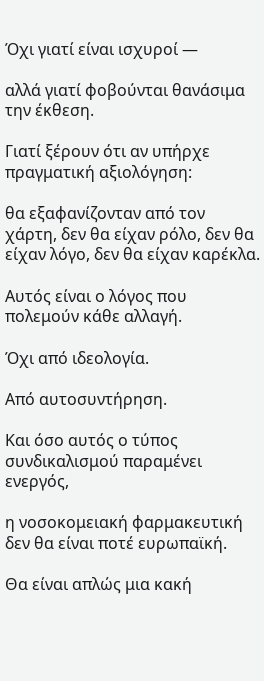Όχι γιατί είναι ισχυροί —

αλλά γιατί φοβούνται θανάσιμα την έκθεση.

Γιατί ξέρουν ότι αν υπήρχε πραγματική αξιολόγηση:

θα εξαφανίζονταν από τον χάρτη, δεν θα είχαν ρόλο, δεν θα είχαν λόγο, δεν θα είχαν καρέκλα.

Αυτός είναι ο λόγος που πολεμούν κάθε αλλαγή.

Όχι από ιδεολογία.

Από αυτοσυντήρηση.

Και όσο αυτός ο τύπος συνδικαλισμού παραμένει ενεργός,

η νοσοκομειακή φαρμακευτική δεν θα είναι ποτέ ευρωπαϊκή.

Θα είναι απλώς μια κακή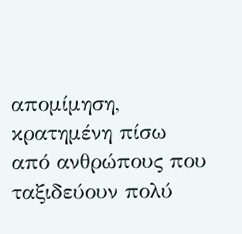απομίμηση, κρατημένη πίσω από ανθρώπους που ταξιδεύουν πολύ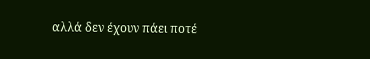αλλά δεν έχουν πάει ποτέ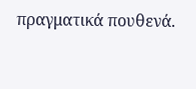πραγματικά πουθενά.